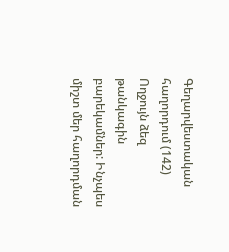Գեղարվեստական հաղորդում (142)
Ողջույն ձեզ թանկագին բարեկամներ: Ինչպես միշտ մեր հաղորդման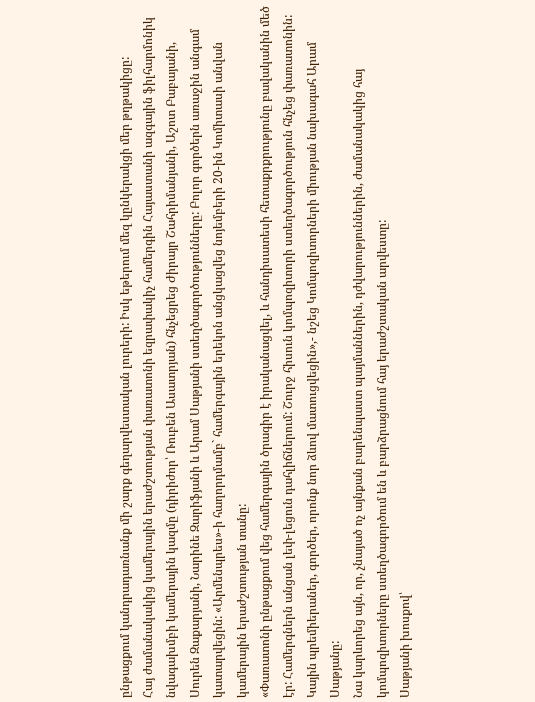ընթացքում կանդրադառնանք մի շարք գեղարվեստական լուրերի: Իսկ եթերում մեզ կընկերակցի մեր թղթակիցը:
Հայ ժամանակակից կամերային երաժշտության փառատոնի եզրափակիչ համերգին Հայաստանի ազգային ֆիլհարմոնիկ նվագախմբի կամերային կազմը (դիրիժոր՝ Ռուբեն Ասատրյան) հնչեցրեց Ժիրայր Շահրիմանյանի, Աշոտ Բաբայանի, Սուրեն Զաքարյանի, Նարինե Զարիֆյանի և Արամ Սաթյանի ստեղծագործությունները: Բոլոր գործերն առաջին անգամ կատարվեցին: «Արմենպրես»-ի հաղորդմամբ` համերգային երեկոն անցկացվեց նոյեմբերի 20-ին Կոմիտասի անվան կամերային երաժշտության տանը:
«Փառատոնի ընթացքում վեց համերգային ծրագիր է իրականացվել, և հանդիսատեսի հետաքրքրությունը բավականին մեծ էր: Համերգներն անցան լեփ-լեցուն դահլիճներում: Շուրջ հիսուն կոմպոզիտորի ստեղծագործություն հնչեց փառատոնին: Կային պրեմիերաներ, գործեր, որոնք նոր ձևով մատուցվեցին»,- նշեց Կոմպոզիտորների միության նախագահ Արամ Սաթյանը:
Նա կարևորեց այն, որ, չնայած ոչ այնքան բարենպաստ պայմաններին, դժվարություններին, ժամանակակից հայ կոմպոզիտորները ստեղծագործում են և բարձրացնում հայ երաժշտական արվեստը:
Սաթյանի խոսքով՝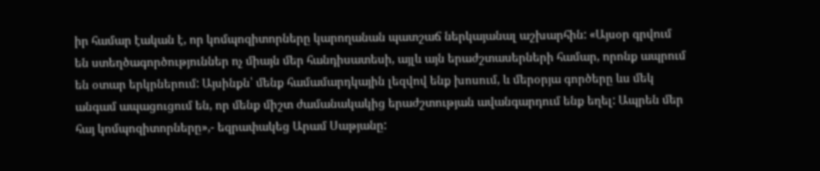իր համար էական է, որ կոմպոզիտորները կարողանան պատշաճ ներկայանալ աշխարհին: «Այսօր գրվում են ստեղծագործություններ ոչ միայն մեր հանդիսատեսի, այլև այն երաժշտասերների համար, որոնք ապրում են օտար երկրներում: Այսինքն՝ մենք համամարդկային լեզվով ենք խոսում, և մերօրյա գործերը ևս մեկ անգամ ապացուցում են, որ մենք միշտ ժամանակակից երաժշտության ավանգարդում ենք եղել: Ապրեն մեր հայ կոմպոզիտորները»,- եզրափակեց Արամ Սաթյանը: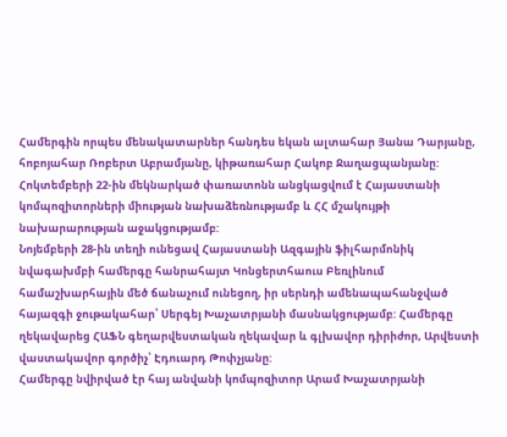Համերգին որպես մենակատարներ հանդես եկան ալտահար Յանա Դարյանը, հոբոյահար Ռոբերտ Աբրամյանը, կիթառահար Հակոբ Ջաղացպանյանը:
Հոկտեմբերի 22-ին մեկնարկած փառատոնն անցկացվում է Հայաստանի կոմպոզիտորների միության նախաձեռնությամբ և ՀՀ մշակույթի նախարարության աջակցությամբ:
Նոյեմբերի 28-ին տեղի ունեցավ Հայաստանի Ազգային ֆիլհարմոնիկ նվագախմբի համերգը հանրահայտ Կոնցերտհաուս Բեռլինում համաշխարհային մեծ ճանաչում ունեցող, իր սերնդի ամենապահանջված հայազգի ջութակահար՝ Սերգեյ Խաչատրյանի մասնակցությամբ: Համերգը ղեկավարեց ՀԱՖՆ գեղարվեստական ղեկավար և գլխավոր դիրիժոր, Արվեստի վաստակավոր գործիչ՝ Էդուարդ Թոփչյանը:
Համերգը նվիրված էր հայ անվանի կոմպոզիտոր Արամ Խաչատրյանի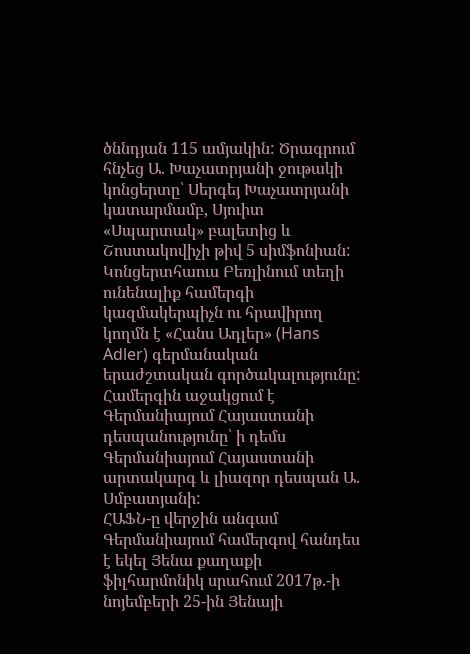ծննդյան 115 ամյակին: Ծրագրում հնչեց Ա. Խաչատրյանի ջութակի կոնցերտը՝ Սերգեյ Խաչատրյանի կատարմամբ, Սյուիտ «Սպարտակ» բալետից և Շոստակովիչի թիվ 5 սիմֆոնիան: Կոնցերտհաուս Բեռլինում տեղի ունենալիք համերգի կազմակերպիչն ու հրավիրող կողմն է «Հանս Ադլեր» (Hans Adler) գերմանական երաժշտական գործակալությունը: Համերգին աջակցում է Գերմանիայում Հայաստանի դեսպանությունը՝ ի դեմս Գերմանիայում Հայաստանի արտակարգ և լիազոր դեսպան Ա. Սմբատյանի:
ՀԱՖՆ-ը վերջին անգամ Գերմանիայում համերգով հանդես է եկել Յենա քաղաքի ֆիլհարմոնիկ սրահում 2017թ.-ի նոյեմբերի 25-ին Յենայի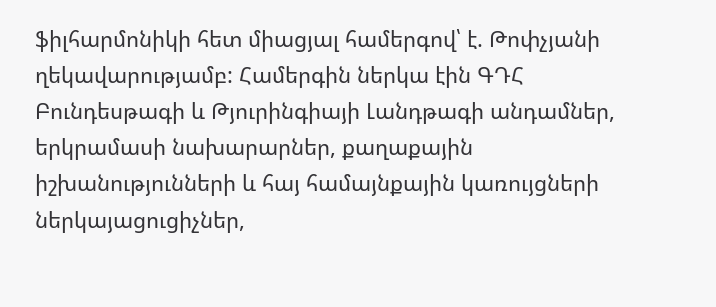ֆիլհարմոնիկի հետ միացյալ համերգով՝ է. Թոփչյանի ղեկավարությամբ: Համերգին ներկա էին ԳԴՀ Բունդեսթագի և Թյուրինգիայի Լանդթագի անդամներ, երկրամասի նախարարներ, քաղաքային իշխանությունների և հայ համայնքային կառույցների ներկայացուցիչներ,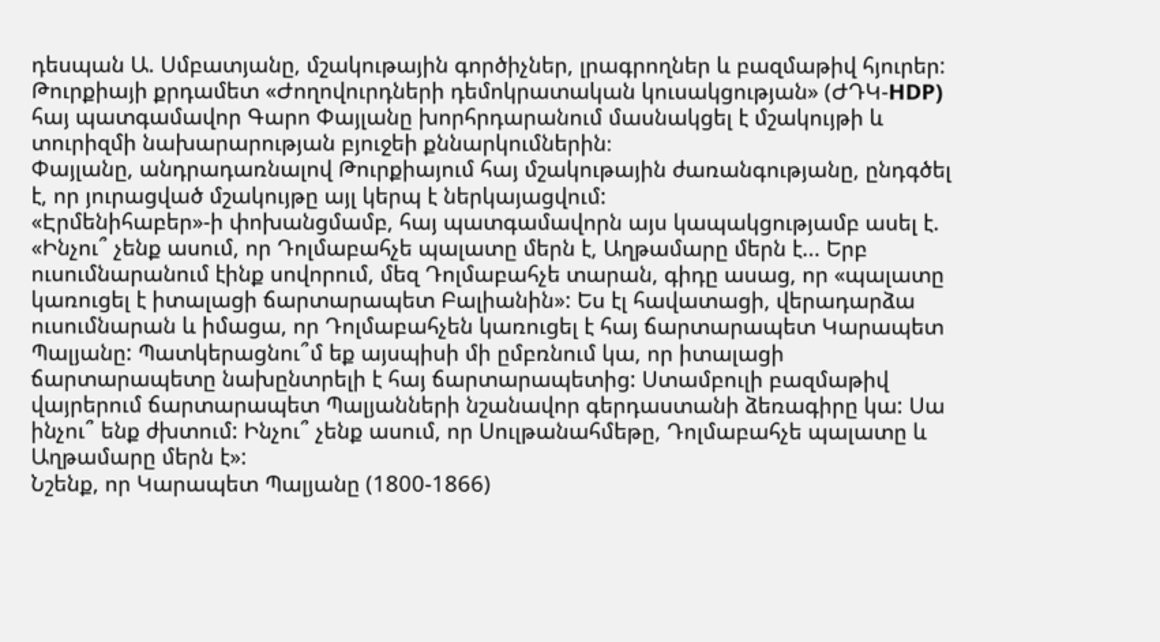դեսպան Ա. Սմբատյանը, մշակութային գործիչներ, լրագրողներ և բազմաթիվ հյուրեր:
Թուրքիայի քրդամետ «Ժողովուրդների դեմոկրատական կուսակցության» (ԺԴԿ-HDP) հայ պատգամավոր Գարո Փայլանը խորհրդարանում մասնակցել է մշակույթի և տուրիզմի նախարարության բյուջեի քննարկումներին։
Փայլանը, անդրադառնալով Թուրքիայում հայ մշակութային ժառանգությանը, ընդգծել է, որ յուրացված մշակույթը այլ կերպ է ներկայացվում:
«Էրմենիհաբեր»-ի փոխանցմամբ, հայ պատգամավորն այս կապակցությամբ ասել է. «Ինչու՞ չենք ասում, որ Դոլմաբահչե պալատը մերն է, Աղթամարը մերն է... Երբ ուսումնարանում էինք սովորում, մեզ Դոլմաբահչե տարան, գիդը ասաց, որ «պալատը կառուցել է իտալացի ճարտարապետ Բալիանին»: Ես էլ հավատացի, վերադարձա ուսումնարան և իմացա, որ Դոլմաբահչեն կառուցել է հայ ճարտարապետ Կարապետ Պալյանը: Պատկերացնու՞մ եք այսպիսի մի ըմբռնում կա, որ իտալացի ճարտարապետը նախընտրելի է հայ ճարտարապետից: Ստամբուլի բազմաթիվ վայրերում ճարտարապետ Պալյանների նշանավոր գերդաստանի ձեռագիրը կա: Սա ինչու՞ ենք ժխտում: Ինչու՞ չենք ասում, որ Սուլթանահմեթը, Դոլմաբահչե պալատը և Աղթամարը մերն է»:
Նշենք, որ Կարապետ Պալյանը (1800-1866)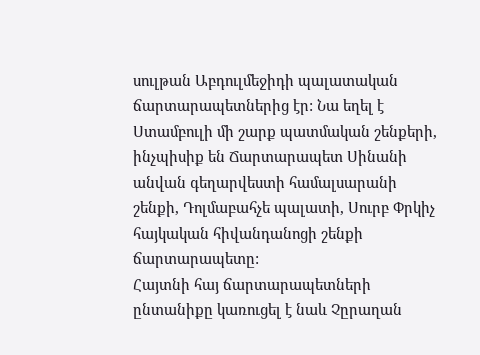սուլթան Աբդուլմեջիդի պալատական ճարտարապետներից էր: Նա եղել է Ստամբուլի մի շարք պատմական շենքերի, ինչպիսիք են Ճարտարապետ Սինանի անվան գեղարվեստի համալսարանի շենքի, Դոլմաբահչե պալատի, Սուրբ Փրկիչ հայկական հիվանդանոցի շենքի ճարտարապետը:
Հայտնի հայ ճարտարապետների ընտանիքը կառուցել է նաև Չըրաղան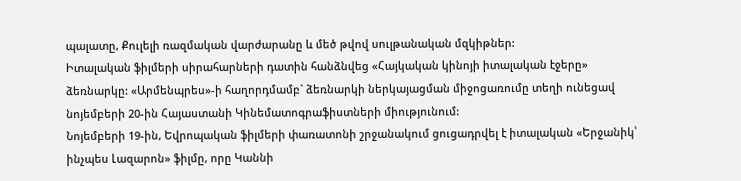պալատը, Քուլելի ռազմական վարժարանը և մեծ թվով սուլթանական մզկիթներ:
Իտալական ֆիլմերի սիրահարների դատին հանձնվեց «Հայկական կինոյի իտալական էջերը» ձեռնարկը: «Արմենպրես»-ի հաղորդմամբ` ձեռնարկի ներկայացման միջոցառումը տեղի ունեցավ նոյեմբերի 20-ին Հայաստանի Կինեմատոգրաֆիստների միությունում:
Նոյեմբերի 19-ին, Եվրոպական ֆիլմերի փառատոնի շրջանակում ցուցադրվել է իտալական «Երջանիկ՝ ինչպես Լազարոն» ֆիլմը, որը Կաննի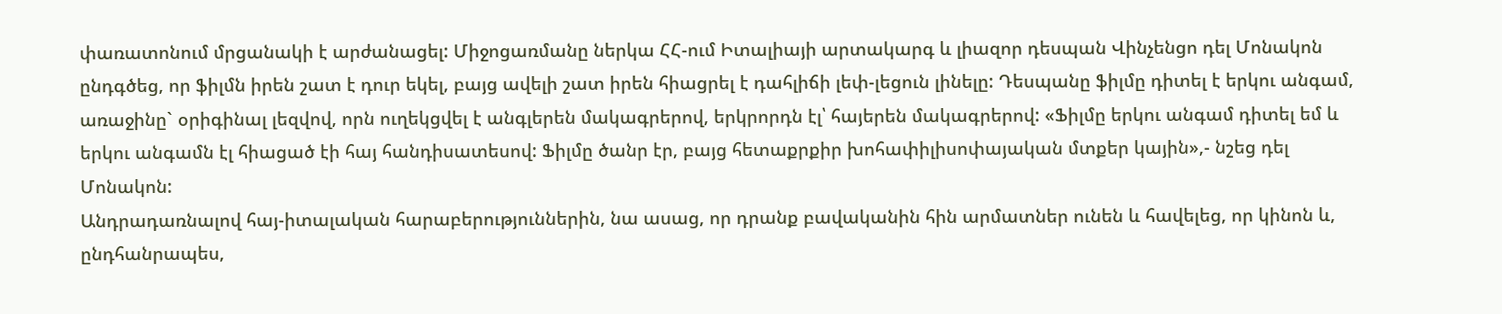փառատոնում մրցանակի է արժանացել: Միջոցառմանը ներկա ՀՀ-ում Իտալիայի արտակարգ և լիազոր դեսպան Վինչենցո դել Մոնակոն ընդգծեց, որ ֆիլմն իրեն շատ է դուր եկել, բայց ավելի շատ իրեն հիացրել է դահլիճի լեփ-լեցուն լինելը: Դեսպանը ֆիլմը դիտել է երկու անգամ, առաջինը` օրիգինալ լեզվով, որն ուղեկցվել է անգլերեն մակագրերով, երկրորդն էլ՝ հայերեն մակագրերով: «Ֆիլմը երկու անգամ դիտել եմ և երկու անգամն էլ հիացած էի հայ հանդիսատեսով: Ֆիլմը ծանր էր, բայց հետաքրքիր խոհափիլիսոփայական մտքեր կային»,- նշեց դել Մոնակոն:
Անդրադառնալով հայ-իտալական հարաբերություններին, նա ասաց, որ դրանք բավականին հին արմատներ ունեն և հավելեց, որ կինոն և, ընդհանրապես,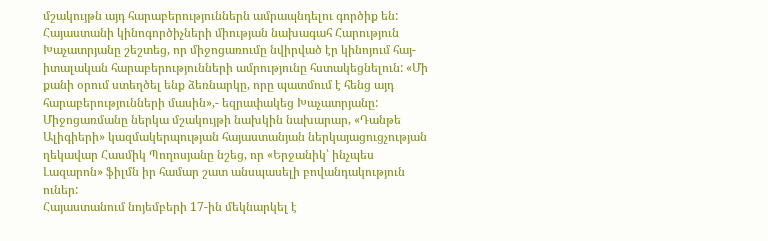մշակույթն այդ հարաբերություններն ամրապնդելու գործիք են: Հայաստանի կինոգործիչների միության նախագահ Հարություն Խաչատրյանը շեշտեց, որ միջոցառումը նվիրված էր կինոյում հայ-իտալական հարաբերությունների ամրությունը հստակեցնելուն: «Մի քանի օրում ստեղծել ենք ձեռնարկը, որը պատմում է հենց այդ հարաբերությունների մասին»,- եզրափակեց Խաչատրյանը:
Միջոցառմանը ներկա մշակույթի նախկին նախարար, «Դանթե Ալիգիերի» կազմակերպության հայաստանյան ներկայացուցչության ղեկավար Հասմիկ Պողոսյանը նշեց, որ «Երջանիկ՝ ինչպես Լազարոն» ֆիլմն իր համար շատ անսպասելի բովանդակություն ուներ:
Հայաստանում նոյեմբերի 17-ին մեկնարկել է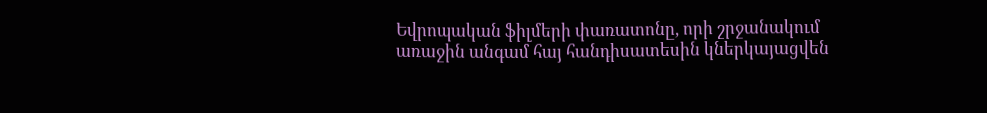Եվրոպական ֆիլմերի փառատոնը, որի շրջանակում առաջին անգամ հայ հանդիսատեսին կներկայացվեն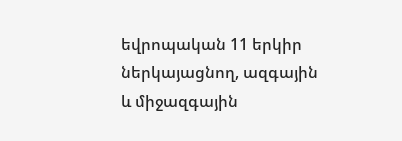եվրոպական 11 երկիր ներկայացնող, ազգային և միջազգային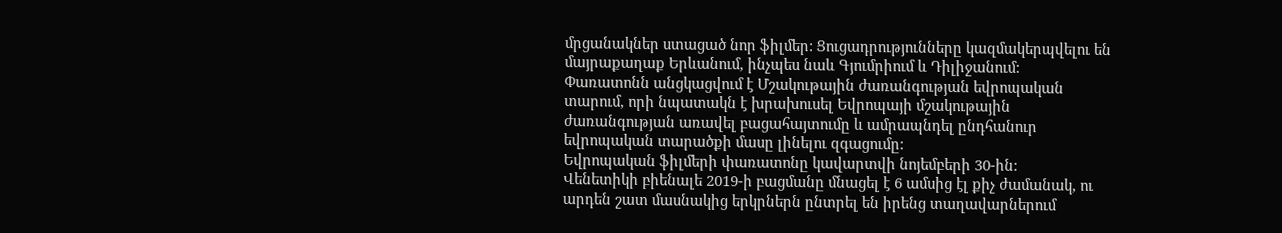մրցանակներ ստացած նոր ֆիլմեր: Ցուցադրությունները կազմակերպվելու են մայրաքաղաք Երևանում, ինչպես նաև Գյումրիում և Դիլիջանում:
Փառատոնն անցկացվում է Մշակութային ժառանգության եվրոպական տարում, որի նպատակն է խրախուսել Եվրոպայի մշակութային ժառանգության առավել բացահայտումը և ամրապնդել ընդհանուր եվրոպական տարածքի մասը լինելու զգացումը:
Եվրոպական ֆիլմերի փառատոնը կավարտվի նոյեմբերի 30-ին:
Վենետիկի բիենալե 2019-ի բացմանը մնացել է 6 ամսից էլ քիչ ժամանակ, ու արդեն շատ մասնակից երկրներն ընտրել են իրենց տաղավարներում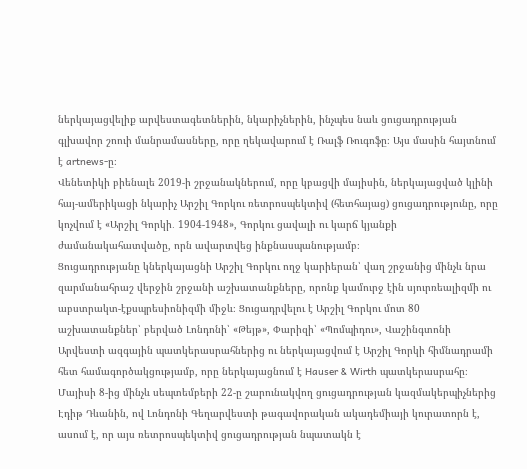ներկայացվելիք արվեստագետներին, նկարիչներին, ինչպես նաև ցուցադրության գլխավոր շոուի մանրամասները, որը ղեկավարում է Ռալֆ Ռուգոֆը։ Այս մասին հայտնում է artnews-ը։
Վենետիկի բիենալե 2019-ի շրջանակներում, որը կբացվի մայիսին, ներկայացված կլինի հայ-ամերիկացի նկարիչ Արշիլ Գորկու ռետրոսպեկտիվ (հետհայաց) ցուցադրությունը, որը կոչվում է «Արշիլ Գորկի․ 1904-1948», Գորկու ցավալի ու կարճ կյանքի ժամանակահատվածը, որն ավարտվեց ինքնասպանությամբ։
Ցուցադրությանը կներկայացնի Արշիլ Գորկու ողջ կարիերան՝ վաղ շրջանից մինչև նրա զարմանահրաշ վերջին շրջանի աշխատանքները, որոնք կամուրջ էին սյուրռեալիզմի ու աբստրակտ-էքսպրեսիոնիզմի միջև։ Ցուցադրվելու է Արշիլ Գորկու մոտ 80 աշխատանքներ՝ բերված Լոնդոնի՝ «Թեյթ», Փարիզի՝ «Պոմպիդու», Վաշինգտոնի Արվեստի ազգային պատկերասրահներից ու ներկայացվում է Արշիլ Գորկի հիմնադրամի հետ համագործակցությամբ, որը ներկայացնում է Hauser & Wirth պատկերասրահը։
Մայիսի 8-ից մինչև սեպտեմբերի 22-ը շարունակվող ցուցադրության կազմակերպիչներից Էդիթ Դևանին, ով Լոնդոնի Գեղարվեստի թագավորական ակադեմիայի կուրատորն է, ասում է, որ այս ռետրոսպեկտիվ ցուցադրության նպատակն է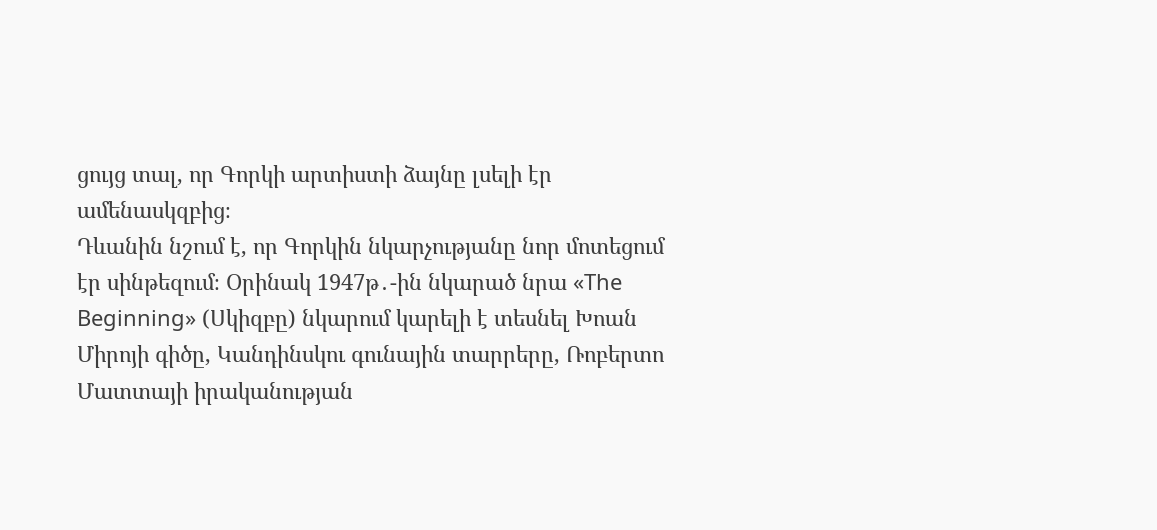ցույց տալ, որ Գորկի արտիստի ձայնը լսելի էր ամենասկզբից։
Դևանին նշում է, որ Գորկին նկարչությանը նոր մոտեցում էր սինթեզում։ Օրինակ 1947թ․-ին նկարած նրա «The Beginning» (Սկիզբը) նկարում կարելի է տեսնել Խոան Միրոյի գիծը, Կանդինսկու գունային տարրերը, Ռոբերտո Մատտայի իրականության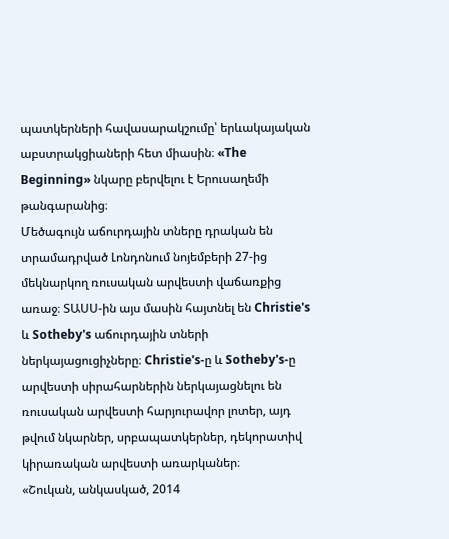պատկերների հավասարակշումը՝ երևակայական աբստրակցիաների հետ միասին։ «The Beginning» նկարը բերվելու է Երուսաղեմի թանգարանից։
Մեծագույն աճուրդային տները դրական են տրամադրված Լոնդոնում նոյեմբերի 27-ից մեկնարկող ռուսական արվեստի վաճառքից առաջ։ ՏԱՍՍ-ին այս մասին հայտնել են Christie's և Sotheby's աճուրդային տների ներկայացուցիչները։ Christie's-ը և Sotheby's-ը արվեստի սիրահարներին ներկայացնելու են ռուսական արվեստի հարյուրավոր լոտեր, այդ թվում նկարներ, սրբապատկերներ, դեկորատիվ կիրառական արվեստի առարկաներ։
«Շուկան, անկասկած, 2014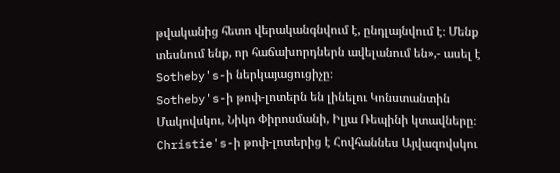թվականից հետո վերականգնվում է, ընդլայնվում է։ Մենք տեսնում ենք, որ հաճախորդներն ավելանում են»,- ասել է Sotheby's-ի ներկայացուցիչը։
Sotheby's-ի թոփ-լոտերն են լինելու Կոնստանտին Մակովսկու, Նիկո Փիրոսմանի, Իլյա Ռեպինի կտավները։
Christie's-ի թոփ-լոտերից է Հովհաննես Այվազովսկու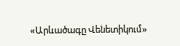«Արևածագը Վենետիկում»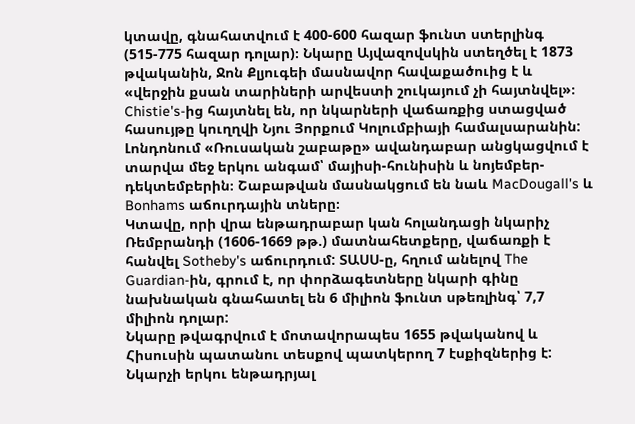կտավը, գնահատվում է 400-600 հազար ֆունտ ստերլինգ (515-775 հազար դոլար)։ Նկարը Այվազովսկին ստեղծել է 1873 թվականին, Ջոն Քլյուգեի մասնավոր հավաքածուից է և «վերջին քսան տարիների արվեստի շուկայում չի հայտնվել»։ Chistie's-ից հայտնել են, որ նկարների վաճառքից ստացված հասույթը կուղղվի Նյու Յորքում Կոլումբիայի համալսարանին:
Լոնդոնում «Ռուսական շաբաթը» ավանդաբար անցկացվում է տարվա մեջ երկու անգամ՝ մայիսի-հունիսին և նոյեմբեր-դեկտեմբերին։ Շաբաթվան մասնակցում են նաև MacDougall's և Bonhams աճուրդային տները։
Կտավը, որի վրա ենթադրաբար կան հոլանդացի նկարիչ Ռեմբրանդի (1606-1669 թթ.) մատնահետքերը, վաճառքի է հանվել Sotheby's աճուրդում: ՏԱՍՍ-ը, հղում անելով The Guardian-ին, գրում է, որ փորձագետները նկարի գինը նախնական գնահատել են 6 միլիոն ֆունտ սթեռլինգ՝ 7,7 միլիոն դոլար:
Նկարը թվագրվում է մոտավորապես 1655 թվականով և Հիսուսին պատանու տեսքով պատկերող 7 էսքիզներից է:
Նկարչի երկու ենթադրյալ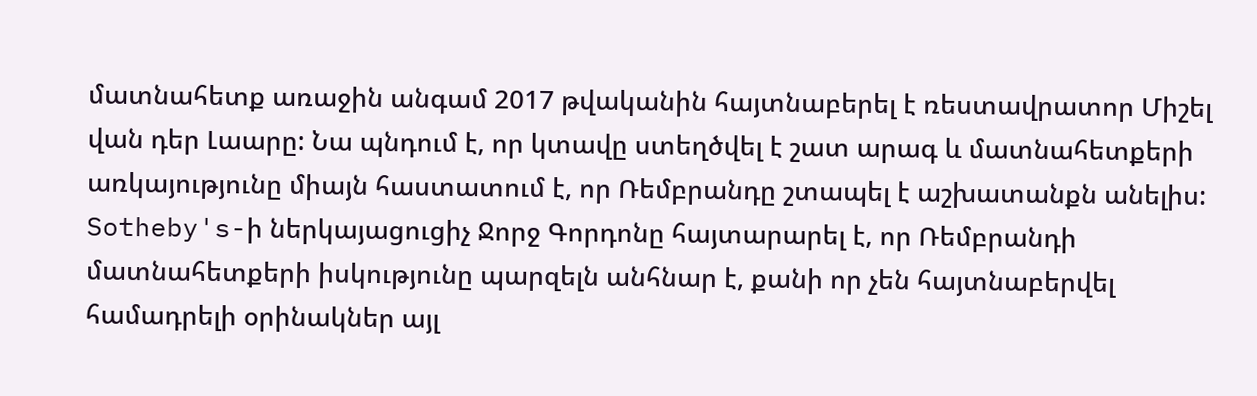մատնահետք առաջին անգամ 2017 թվականին հայտնաբերել է ռեստավրատոր Միշել վան դեր Լաարը: Նա պնդում է, որ կտավը ստեղծվել է շատ արագ և մատնահետքերի առկայությունը միայն հաստատում է, որ Ռեմբրանդը շտապել է աշխատանքն անելիս:
Sotheby's-ի ներկայացուցիչ Ջորջ Գորդոնը հայտարարել է, որ Ռեմբրանդի մատնահետքերի իսկությունը պարզելն անհնար է, քանի որ չեն հայտնաբերվել համադրելի օրինակներ այլ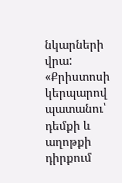նկարների վրա:
«Քրիստոսի կերպարով պատանու՝ դեմքի և աղոթքի դիրքում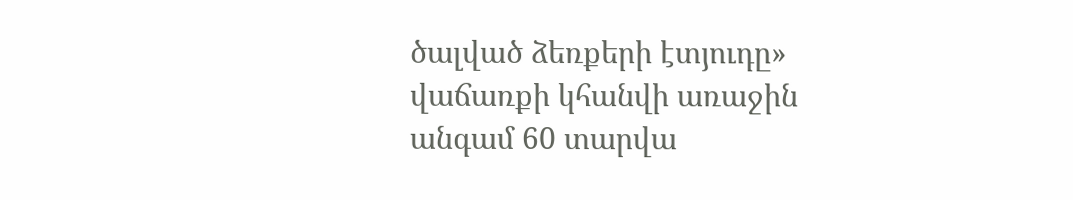ծալված ձեռքերի էտյուդը» վաճառքի կհանվի առաջին անգամ 60 տարվա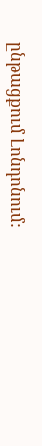ընթացքում Լոնդոնում: